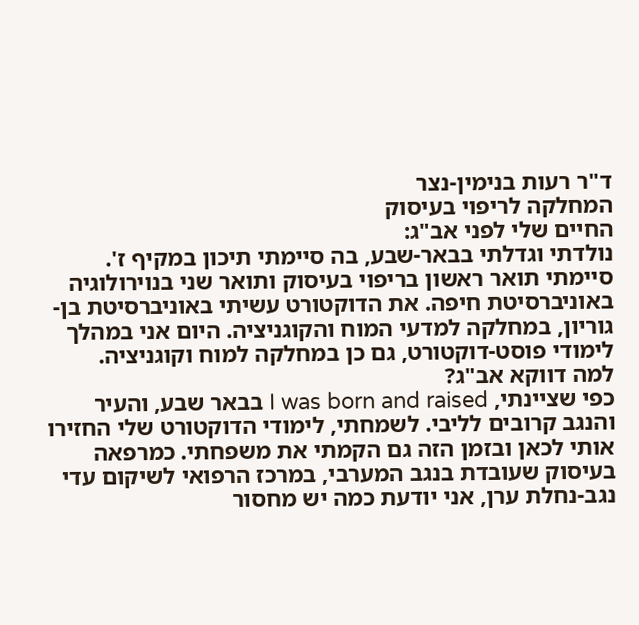ד"ר רעות בנימין-נצר
המחלקה לריפוי בעיסוק
החיים שלי לפני אב"ג:
נולדתי וגדלתי בבאר-שבע, בה סיימתי תיכון במקיף ז'. סיימתי תואר ראשון בריפוי בעיסוק ותואר שני בנוירולוגיה באוניברסיטת חיפה. את הדוקטורט עשיתי באוניברסיטת בן-גוריון, במחלקה למדעי המוח והקוגניציה. היום אני במהלך לימודי פוסט-דוקטורט, גם כן במחלקה למוח וקוגניציה.
למה דווקא אב"ג?
כפי שציינתי, I was born and raised בבאר שבע, והעיר והנגב קרובים לליבי. לשמחתי, לימודי הדוקטורט שלי החזירו אותי לכאן ובזמן הזה גם הקמתי את משפחתי. כמרפאה בעיסוק שעובדת בנגב המערבי, במרכז הרפואי לשיקום עדי נגב-נחלת ערן, אני יודעת כמה יש מחסור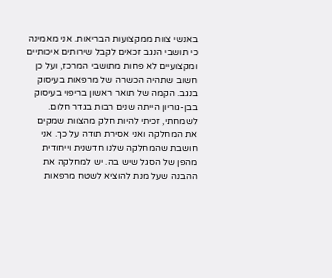באנשי צוות ממקצועות הבריאות. אני מאמינה כי תושבי הנגב זכאים לקבל שירותים איכותיים ומקצועיים לא פחות מתושבי המרכז, ועל כן חשוב שתהיה הכשרה של מרפאות בעיסוק בנגב. הקמה של תואר ראשון בריפוי בעיסוק בבן-גוריון הייתה שנים רבות בגדר חלום. לשמחתי, זכיתי להיות חלק מהצוות שמקים את המחלקה ואני אסירת תודה על כך. אני חושבת שהמחלקה שלנו חדשנית וייחודית מהפן של הסגל שיש בה. יש למחלקה את ההבנה שעל מנת להוציא לשטח מרפאות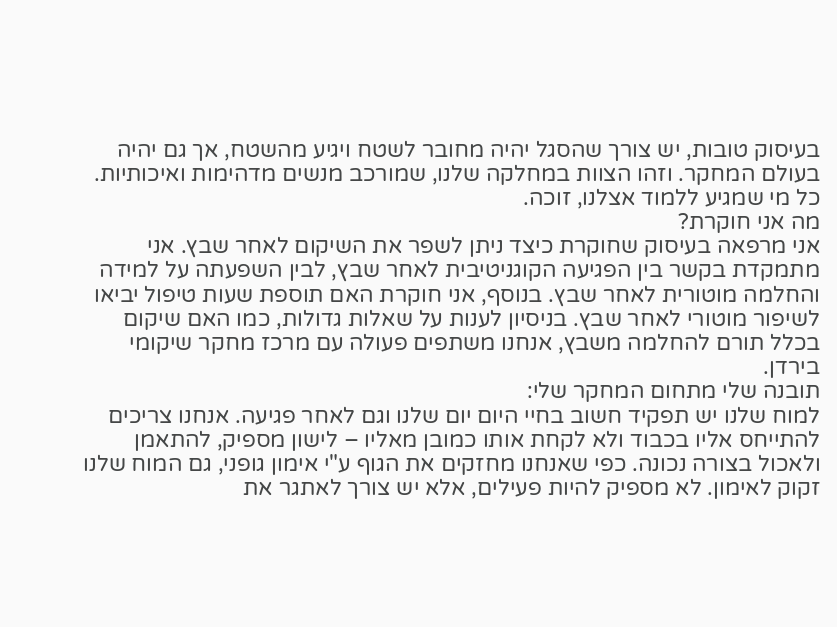בעיסוק טובות, יש צורך שהסגל יהיה מחובר לשטח ויגיע מהשטח, אך גם יהיה בעולם המחקר. וזהו הצוות במחלקה שלנו, שמורכב מנשים מדהימות ואיכותיות. כל מי שמגיע ללמוד אצלנו, זוכה.
מה אני חוקרת?
אני מרפאה בעיסוק שחוקרת כיצד ניתן לשפר את השיקום לאחר שבץ. אני מתמקדת בקשר בין הפגיעה הקוגניטיבית לאחר שבץ, לבין השפעתה על למידה והחלמה מוטורית לאחר שבץ. בנוסף, אני חוקרת האם תוספת שעות טיפול יביאו לשיפור מוטורי לאחר שבץ. בניסיון לענות על שאלות גדולות, כמו האם שיקום בכלל תורם להחלמה משבץ, אנחנו משתפים פעולה עם מרכז מחקר שיקומי בירדן.
תובנה שלי מתחום המחקר שלי:
למוח שלנו יש תפקיד חשוב בחיי היום יום שלנו וגם לאחר פגיעה. אנחנו צריכים להתייחס אליו בכבוד ולא לקחת אותו כמובן מאליו – לישון מספיק, להתאמן ולאכול בצורה נכונה. כפי שאנחנו מחזקים את הגוף ע"י אימון גופני, גם המוח שלנו זקוק לאימון. לא מספיק להיות פעילים, אלא יש צורך לאתגר את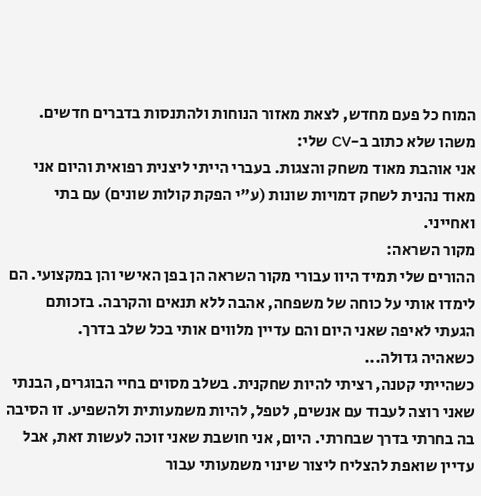המוח כל פעם מחדש, לצאת מאזור הנוחות ולהתנסות בדברים חדשים.
משהו שלא כתוב ב-CV שלי:
אני אוהבת מאוד משחק והצגות. בעברי הייתי ליצנית רפואית והיום אני מאוד נהנית לשחק דמויות שונות (ע"י הפקת קולות שונים) עם בתי ואחייני.
מקור השראה:
ההורים שלי תמיד היוו עבורי מקור השראה הן בפן האישי והן במקצועי. הם לימדו אותי על כוחה של משפחה, אהבה ללא תנאים והקרבה. בזכותם הגעתי לאיפה שאני היום והם עדיין מלווים אותי בכל שלב בדרך.
כשאהיה גדולה...
כשהייתי קטנה, רציתי להיות שחקנית. בשלב מסוים בחיי הבוגרים, הבנתי שאני רוצה לעבוד עם אנשים, לטפל, להיות משמעותית ולהשפיע. זו הסיבה בה בחרתי בדרך שבחרתי. היום, אני חושבת שאני זוכה לעשות זאת, אבל עדיין שואפת להצליח ליצור שינוי משמעותי עבור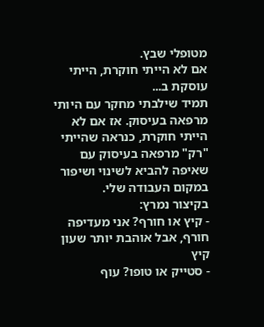מטופלי שבץ.
אם לא הייתי חוקרת, הייתי עוסקת ב...
תמיד שילבתי מחקר עם היותי מרפאה בעיסוק. אז אם לא הייתי חוקרת, כנראה שהייתי "רק" מרפאה בעיסוק עם שאיפה להביא לשינוי ושיפור במקום העבודה שלי.
בקיצור נמרץ:
- קיץ או חורף? אני מעדיפה חורף, אבל אוהבת יותר שעון קיץ
- סטייק או טופו? עוף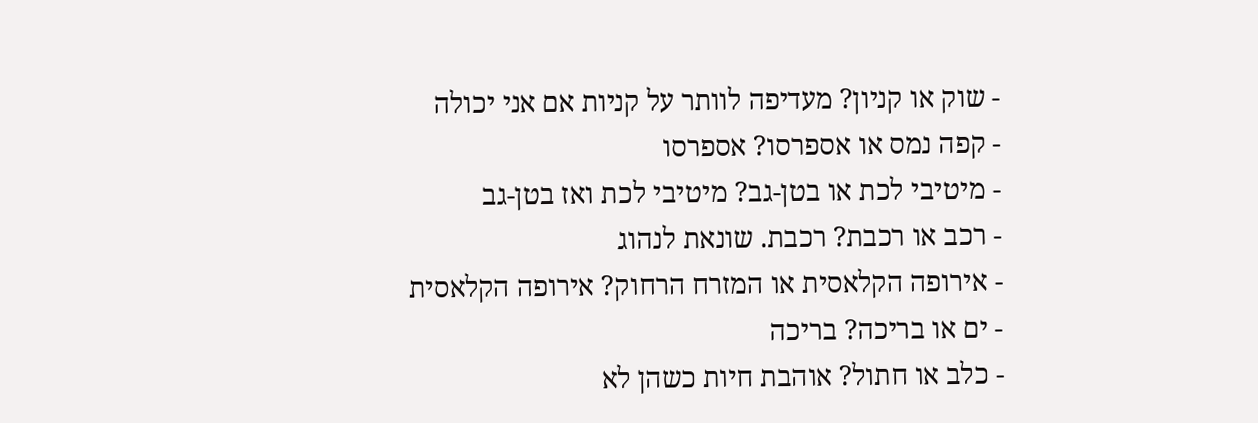- שוק או קניון? מעדיפה לוותר על קניות אם אני יכולה
- קפה נמס או אספרסו? אספרסו
- מיטיבי לכת או בטן-גב? מיטיבי לכת ואז בטן-גב
- רכב או רכבת? רכבת. שונאת לנהוג
- אירופה הקלאסית או המזרח הרחוק? אירופה הקלאסית
- ים או בריכה? בריכה
- כלב או חתול? אוהבת חיות כשהן לא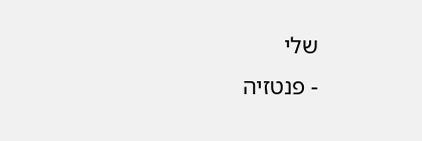שלי
- פנטזיה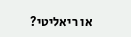או ריאליטי?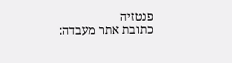פנטזיה
כתובת אתר מעבדה: